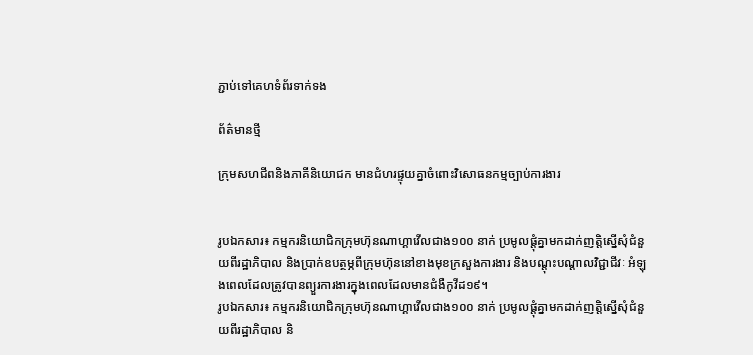ភ្ជាប់ទៅគេហទំព័រទាក់ទង

ព័ត៌មានថ្មី

ក្រុមសហជីពនិងភាគីនិយោជក មានជំហរផ្ទុយគ្នាចំពោះវិសោធនកម្មច្បាប់ការងារ


រូបឯកសារ៖ កម្មករនិយោជិកក្រុមហ៊ុនណាហ្គាវើលជាង១០០ នាក់ ប្រមូលផ្តុំគ្នាមកដាក់ញត្តិស្នើសុំជំនួយពីរដ្ឋាភិបាល និងប្រាក់ឧបត្ថម្ភពីក្រុមហ៊ុននៅខាងមុខក្រសួងការងារ និងបណ្តុះបណ្តាលវិជ្ជាជីវៈ អំឡុងពេលដែលត្រូវបានព្យួរការងារក្នុងពេលដែលមានជំងឺកូវីដ១៩។
រូបឯកសារ៖ កម្មករនិយោជិកក្រុមហ៊ុនណាហ្គាវើលជាង១០០ នាក់ ប្រមូលផ្តុំគ្នាមកដាក់ញត្តិស្នើសុំជំនួយពីរដ្ឋាភិបាល និ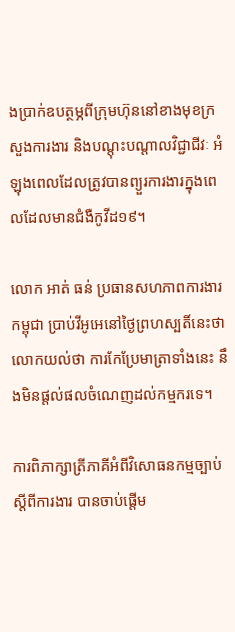ងប្រាក់ឧបត្ថម្ភពីក្រុមហ៊ុននៅខាងមុខក្រសួងការងារ និងបណ្តុះបណ្តាលវិជ្ជាជីវៈ អំឡុងពេលដែលត្រូវបានព្យួរការងារក្នុងពេលដែលមានជំងឺកូវីដ១៩។

លោក អាត់ ធន់ ប្រធានសហភាពការងារកម្ពុជា ប្រាប់វីអូអេនៅថ្ងៃព្រហស្បតិ៍នេះថា លោកយល់ថា ការកែប្រែមាត្រាទាំងនេះ នឹងមិនផ្តល់ផលចំណេញដល់កម្មករទេ។

ការពិភាក្សាត្រីភាគីអំពីវិសោធនកម្មច្បាប់ស្តីពីការងារ បានចាប់ផ្តើម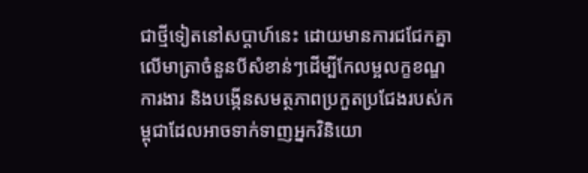ជាថ្មីទៀតនៅសប្តាហ៍នេះ ដោយមានការជជែកគ្នាលើមាត្រាចំនួនបីសំខាន់ៗដើម្បីកែលម្អលក្ខខណ្ឌការងារ និងបង្កើនសមត្ថភាពប្រកួតប្រជែងរបស់កម្ពុជាដែលអាចទាក់ទាញអ្នកវិនិយោ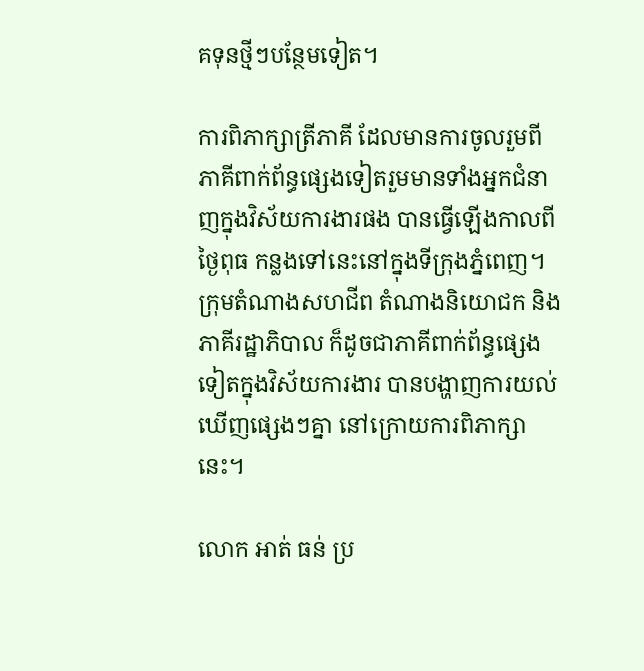គទុនថ្មីៗបន្ថែមទៀត។

ការពិភាក្សាត្រីភាគី ដែលមានការចូលរួមពីភាគីពាក់ព័ន្ធផ្សេងទៀតរួមមានទាំងអ្នកជំនាញក្នុងវិស័យការងារផង បានធ្វើឡើងកាលពីថ្ងៃពុធ កន្លងទៅនេះនៅក្នុងទីក្រុងភ្នំពេញ។ ក្រុមតំណាងសហជីព តំណាងនិយោជក និងភាគីរដ្ឋាភិបាល ក៏ដូចជាភាគីពាក់ព័ន្ធផ្សេងទៀតក្នុងវិស័យការងារ បានបង្ហាញការយល់ឃើញផ្សេងៗគ្នា នៅក្រោយការពិភាក្សានេះ។

លោក អាត់ ធន់ ប្រ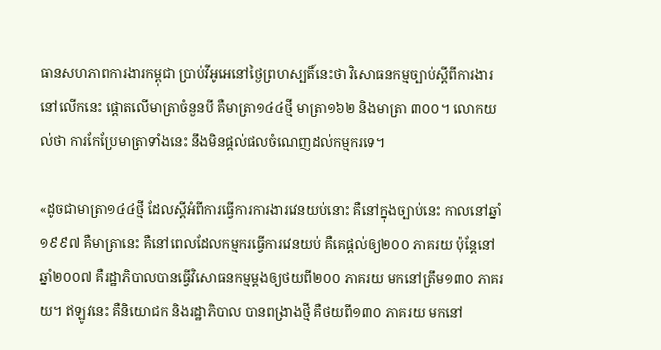ធានសហភាពការងារកម្ពុជា ប្រាប់វីអូអេនៅថ្ងៃព្រហស្បតិ៍នេះថា វិសោធនកម្មច្បាប់ស្តីពីការងារនៅលើកនេះ ផ្តោតលើមាត្រាចំនួនបី គឺមាត្រា១៤៤ថ្មី មាត្រា១៦២ និងមាត្រា ៣០០។ លោកយល់ថា ការកែប្រែមាត្រាទាំងនេះ នឹងមិនផ្តល់ផលចំណេញដល់កម្មករទេ។

«ដូចជាមាត្រា១៤៤ថ្មី ដែលស្តីអំពីការធ្វើការការងារវេនយប់នោះ គឺនៅក្នុងច្បាប់នេះ កាលនៅឆ្នាំ ១៩៩៧ គឺមាត្រានេះ គឺនៅពេលដែលកម្មករធ្វើការវេនយប់ គឺគេផ្តល់ឲ្យ២០០ ភាគរយ ប៉ុន្តែនៅឆ្នាំ២០០៧ គឺរដ្ឋាភិបាលបានធ្វើវិសោធនកម្មម្តងឲ្យថយពី២០០ ភាគរយ មកនៅត្រឹម១៣០ ភាគរយ។ ឥឡូវនេះ គឺនិយោជក និងរដ្ឋាភិបាល បានពង្រាងថ្មី គឺថយពី១៣០ ភាគរយ មកនៅ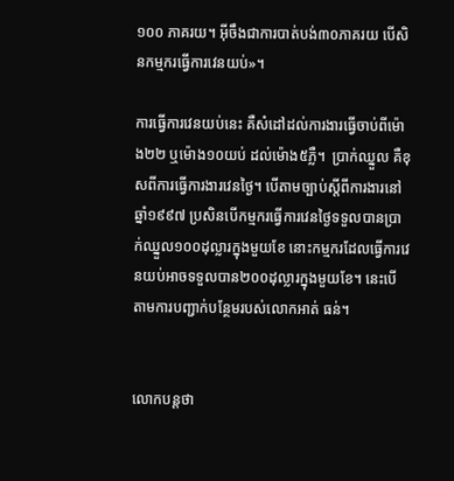១០០ ភាគរយ។ អ៊ីចឹងជាការបាត់បង់៣០ភាគរយ បើសិនកម្មករធ្វើការវេនយប់»។

ការធ្វើការវេនយប់នេះ គឺសំដៅដល់ការងារធ្វើចាប់ពីម៉ោង២២ ឬម៉ោង១០យប់ ដល់ម៉ោង៥ភ្លឺ។  ប្រាក់ឈ្នួល គឺខុសពីការធ្វើការងារវេនថ្ងៃ។ បើតាមច្បាប់ស្តីពីការងារនៅឆ្នាំ១៩៩៧ ប្រសិនបើកម្មករធ្វើការវេនថ្ងៃទទួលបានប្រាក់ឈ្នួល១០០ដុល្លារក្នុងមួយខែ នោះកម្មករដែលធ្វើការវេនយប់អាចទទួលបាន២០០ដុល្លារក្នុងមួយខែ។ នេះបើតាមការបញ្ជាក់បន្ថែមរបស់លោកអាត់ ធន់។


លោកបន្តថា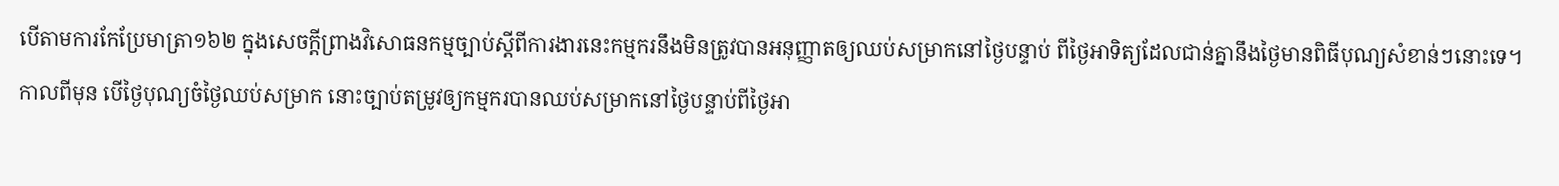បើតាមការកែប្រែមាត្រា១៦២ ក្នុងសេចក្តីព្រាងវិសោធនកម្មច្បាប់ស្តីពីការងារនេះកម្មករនឹងមិនត្រូវបានអនុញ្ញាតឲ្យឈប់សម្រាកនៅថ្ងៃបន្ទាប់ ពីថ្ងៃអាទិត្យដែលជាន់គ្នានឹងថ្ងៃមានពិធីបុណ្យសំខាន់ៗនោះទេ។ កាលពីមុន បើថ្ងៃបុណ្យចំថ្ងៃឈប់សម្រាក នោះច្បាប់តម្រូវឲ្យកម្មករបានឈប់សម្រាកនៅថ្ងៃបន្ទាប់ពីថ្ងៃអា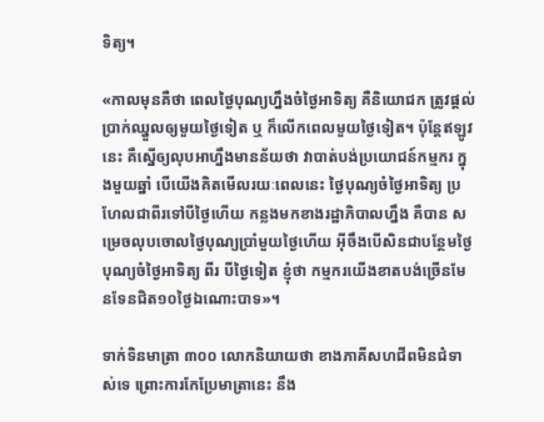ទិត្យ។

«កាលមុនគឺថា ពេលថ្ងៃបុណ្យហ្នឹងចំថ្ងៃអាទិត្យ គឺនិយោជក ត្រូវផ្តល់ប្រាក់ឈ្នួលឲ្យមួយថ្ងៃទៀត ឬ ក៏លើកពេលមួយថ្ងៃទៀត។ ប៉ុន្តែឥឡូវនេះ គឺស្នើឲ្យលុបអាហ្នឹងមានន័យថា វាបាត់បង់ប្រយោជន៍កម្មករ ក្នុងមួយឆ្នាំ បើយើងគិតមើលរយៈពេលនេះ ថ្ងៃបុណ្យចំថ្ងៃអាទិត្យ ប្រហែលជាពីរទៅបីថ្ងៃហើយ កន្លងមកខាងរដ្ឋាភិបាលហ្នឹង គឺបាន សម្រេចលុបចោលថ្ងៃបុណ្យប្រាំមួយថ្ងៃហើយ អ៊ីចឹងបើសិនជាបន្ថែមថ្ងៃបុណ្យចំថ្ងៃអាទិត្យ ពីរ បីថ្ងៃទៀត ខ្ញុំថា កម្មករយើងខាតបង់ច្រើនមែនទែនជិត១០ថ្ងៃឯណោះបាទ»។

ទាក់ទិនមាត្រា ៣០០ លោកនិយាយថា ខាងភាគីសហជីពមិនជំទាស់ទេ ព្រោះការកែប្រែមាត្រានេះ នឹង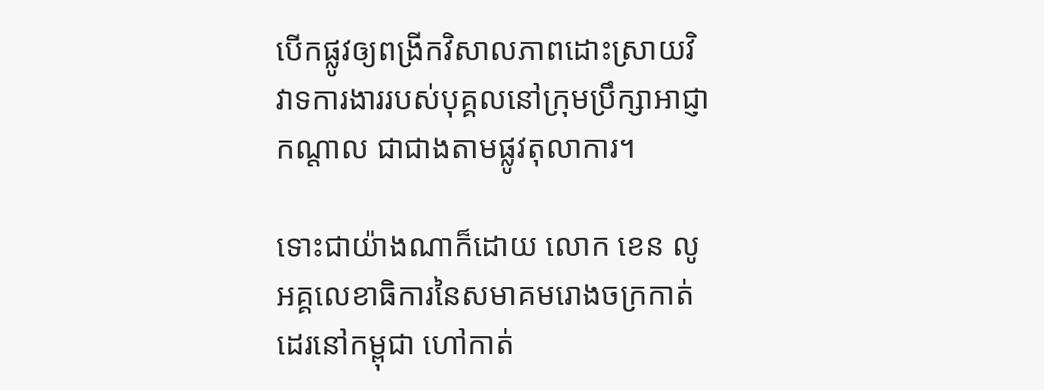បើកផ្លូវឲ្យពង្រីកវិសាលភាពដោះស្រាយវិវាទការងាររបស់បុគ្គលនៅក្រុមប្រឹក្សាអាជ្ញាកណ្តាល ជាជាងតាមផ្លូវតុលាការ។

ទោះជាយ៉ាងណាក៏ដោយ លោក ខេន លូ អគ្គលេខាធិការនៃសមាគមរោងចក្រកាត់ដេរនៅកម្ពុជា ហៅកាត់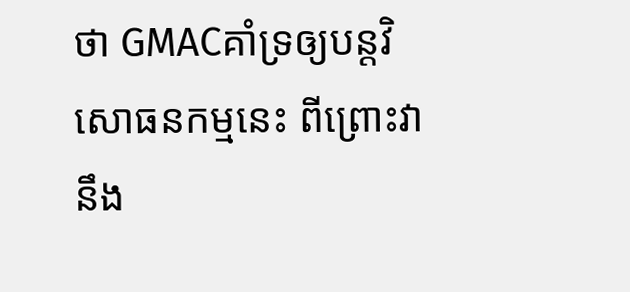ថា GMACគាំទ្រឲ្យបន្តវិសោធនកម្មនេះ ពីព្រោះវានឹង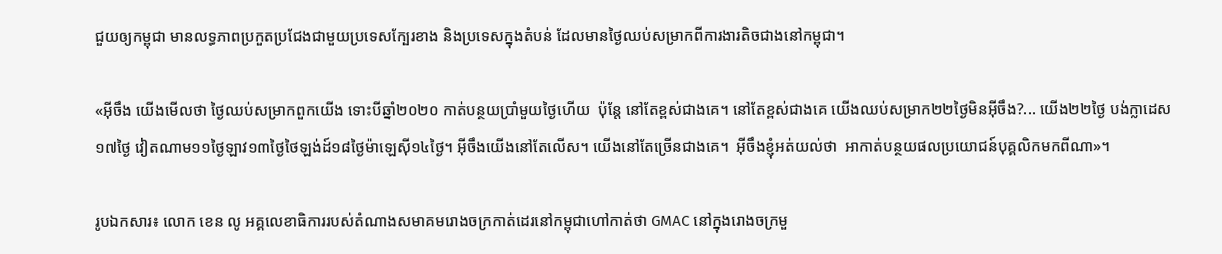ជួយឲ្យកម្ពុជា មានលទ្ធភាពប្រកួតប្រជែងជាមួយប្រទេសក្បែរខាង និងប្រទេសក្នុងតំបន់ ដែលមានថ្ងៃឈប់សម្រាកពីការងារតិចជាងនៅកម្ពុជា។

«អ៊ីចឹង យើងមើលថា ថ្ងៃឈប់សម្រាកពួកយើង ទោះបីឆ្នាំ២០២០ កាត់បន្ថយប្រាំមួយថ្ងៃហើយ  ប៉ុន្តែ នៅតែខ្ពស់ជាងគេ។ នៅតែខ្ពស់ជាងគេ យើងឈប់សម្រាក២២ថ្ងៃមិនអ៊ីចឹង?... យើង២២ថ្ងៃ បង់ក្លាដេស ១៧ថ្ងៃ វៀតណាម១១ថ្ងៃឡាវ១៣ថ្ងៃថៃឡង់ដ៍១៨ថ្ងៃម៉ាឡេស៊ី១៤ថ្ងៃ។ អ៊ីចឹងយើងនៅតែលើស។ យើងនៅតែច្រើនជាងគេ។  អ៊ីចឹងខ្ញុំអត់យល់ថា  អាកាត់បន្ថយផលប្រយោជន៍បុគ្គលិកមកពីណា»។

រូបឯកសារ៖ លោក ខេន លូ អគ្គលេខាធិការរបស់តំណាងសមាគមរោងចក្រកាត់ដេរនៅកម្ពុជាហៅកាត់ថា GMAC នៅក្នុងរោងចក្រមួ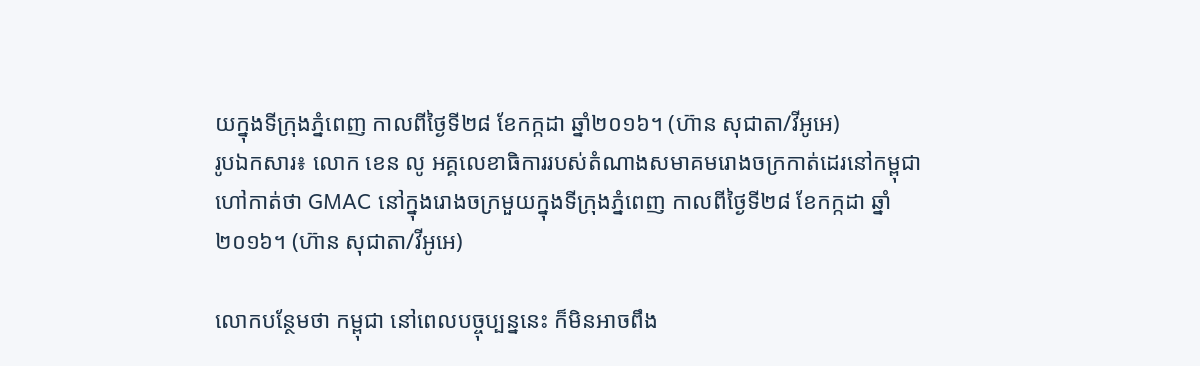យក្នុងទីក្រុងភ្នំពេញ កាលពីថ្ងៃទី២៨ ខែកក្កដា ឆ្នាំ២០១៦។ (ហ៊ាន សុជាតា/វីអូអេ)
រូបឯកសារ៖ លោក ខេន លូ អគ្គលេខាធិការរបស់តំណាងសមាគមរោងចក្រកាត់ដេរនៅកម្ពុជាហៅកាត់ថា GMAC នៅក្នុងរោងចក្រមួយក្នុងទីក្រុងភ្នំពេញ កាលពីថ្ងៃទី២៨ ខែកក្កដា ឆ្នាំ២០១៦។ (ហ៊ាន សុជាតា/វីអូអេ)

លោកបន្ថែមថា កម្ពុជា នៅពេលបច្ចុប្បន្ននេះ ក៏មិនអាចពឹង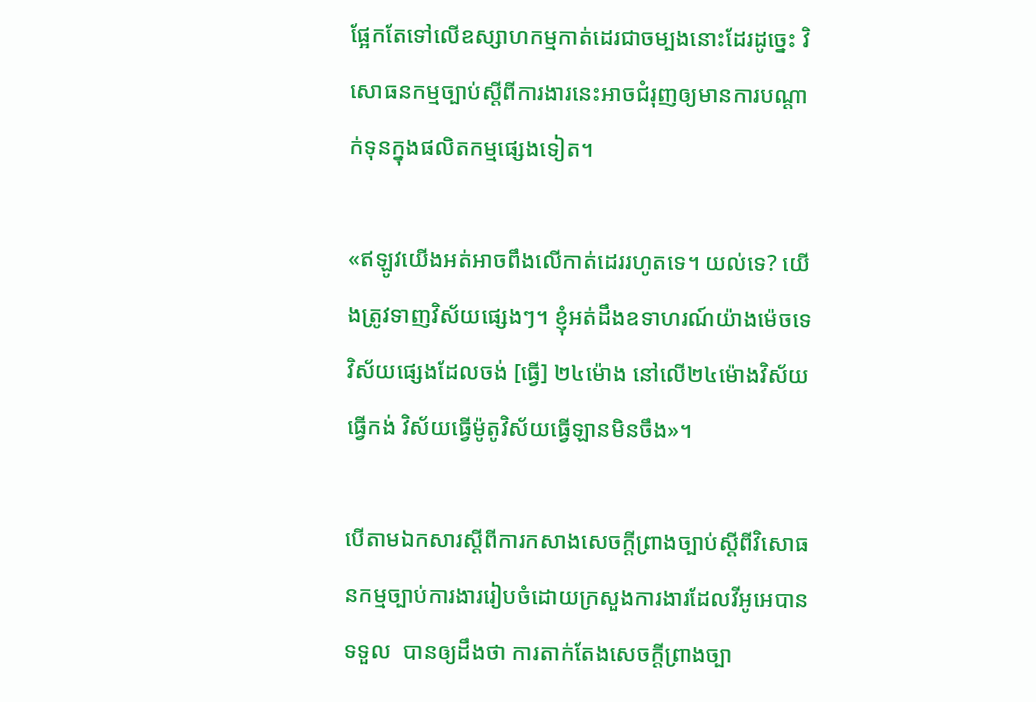ផ្អែកតែទៅលើឧស្សាហកម្មកាត់ដេរជាចម្បងនោះដែរដូច្នេះ វិសោធនកម្មច្បាប់ស្តីពីការងារនេះអាចជំរុញឲ្យមានការបណ្តាក់ទុនក្នុងផលិតកម្មផ្សេងទៀត។

«ឥឡូវយើងអត់អាចពឹងលើកាត់ដេររហូតទេ។ យល់ទេ? យើងត្រូវទាញវិស័យផ្សេងៗ។ ខ្ញុំអត់ដឹងឧទាហរណ៍យ៉ាងម៉េចទេ វិស័យផ្សេងដែលចង់ [ធ្វើ] ២៤ម៉ោង នៅលើ២៤ម៉ោងវិស័យធ្វើកង់ វិស័យធ្វើម៉ូតូវិស័យធ្វើឡានមិនចឹង»។

បើតាមឯកសារស្តីពីការកសាងសេចក្តីព្រាងច្បាប់ស្តីពីវិសោធនកម្មច្បាប់ការងាររៀបចំដោយក្រសួងការងារដែលវីអូអេបានទទួល  បានឲ្យដឹងថា ការតាក់តែងសេចក្តីព្រាងច្បា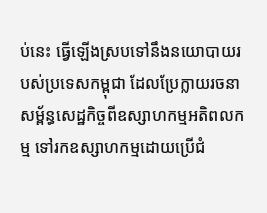ប់នេះ ធ្វើឡើងស្របទៅនឹងនយោបាយរបស់ប្រទេសកម្ពុជា ដែលប្រែក្លាយរចនាសម្ព័ន្ធសេដ្ឋកិច្ចពីឧស្សាហកម្មអតិពលកម្ម ទៅរកឧស្សាហកម្មដោយប្រើជំ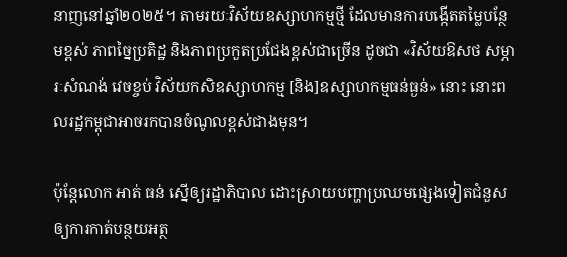នាញនៅឆ្នាំ២០២៥។ តាមរយៈវិស័យឧស្សាហកម្មថ្មី ដែលមានការបង្កើតតម្លៃបន្ថែមខ្ពស់ ភាពច្នៃប្រតិដ្ឋ និងភាពប្រកួតប្រជែងខ្ពស់ជាច្រើន ដូចជា «វិស័យឱសថ សម្ភារៈសំណង់ វេចខ្ចប់ វិស័យកសិឧស្សាហកម្ម [និង]ឧស្សាហកម្មធន់ធ្ងន់» នោះ នោះពលរដ្ឋកម្ពុជាអាចរកបានចំណូលខ្ពស់ជាងមុន។

ប៉ុន្តែលោក អាត់ ធន់ ស្នើឲ្យរដ្ឋាភិបាល ដោះស្រាយបញ្ហាប្រឈមផ្សេងទៀតជំនួសឲ្យការកាត់បន្ថយអត្ថ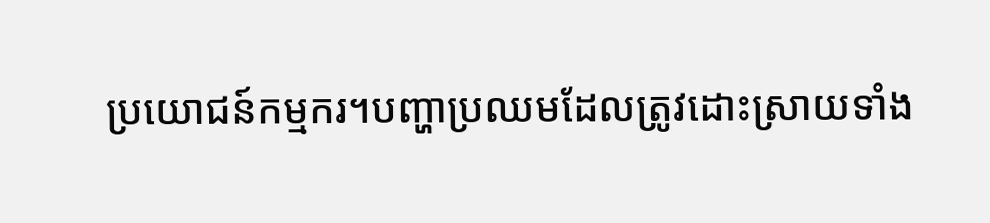ប្រយោជន៍កម្មករ។បញ្ហាប្រឈមដែលត្រូវដោះស្រាយទាំង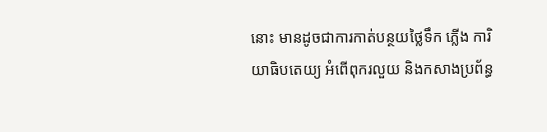នោះ មានដូចជាការកាត់បន្ថយថ្លៃទឹក ភ្លើង ការិយាធិបតេយ្យ អំពើពុករលួយ និងកសាងប្រព័ន្ធ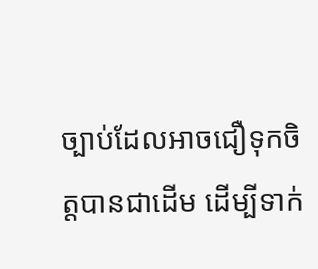ច្បាប់ដែលអាចជឿទុកចិត្តបានជាដើម ដើម្បីទាក់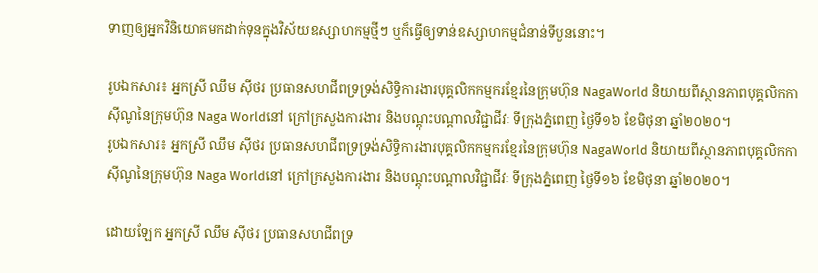ទាញឲ្យអ្នកវិនិយោគមកដាក់ទុនក្នុងវិស័យឧស្សាហកម្មថ្មីៗ ឬក៏ធ្វើឲ្យទាន់ឧស្សាហកម្មជំនាន់ទីបួននោះ។

រូបឯកសារ៖ អ្នកស្រី ឈឹម ស៊ីថរ ប្រធានសហជីពទ្រទ្រង់សិទ្ធិការងារបុគ្គលិកកម្មករខ្មែរនៃក្រុមហ៊ុន NagaWorld និយាយពីស្ថានភាពបុគ្គលិកកាស៊ីណូនៃក្រុមហ៊ុន Naga Worldនៅ ក្រៅក្រសួងការងារ និងបណ្តុះបណ្តាលវិជ្ជាជីវៈ ទីក្រុងភ្នំពេញ ថ្ងៃទី១៦ ខែមិថុនា ឆ្នាំ២០២០។
រូបឯកសារ៖ អ្នកស្រី ឈឹម ស៊ីថរ ប្រធានសហជីពទ្រទ្រង់សិទ្ធិការងារបុគ្គលិកកម្មករខ្មែរនៃក្រុមហ៊ុន NagaWorld និយាយពីស្ថានភាពបុគ្គលិកកាស៊ីណូនៃក្រុមហ៊ុន Naga Worldនៅ ក្រៅក្រសួងការងារ និងបណ្តុះបណ្តាលវិជ្ជាជីវៈ ទីក្រុងភ្នំពេញ ថ្ងៃទី១៦ ខែមិថុនា ឆ្នាំ២០២០។

ដោយឡែក អ្នកស្រី ឈឹម ស៊ីថរ ប្រធានសហជីពទ្រ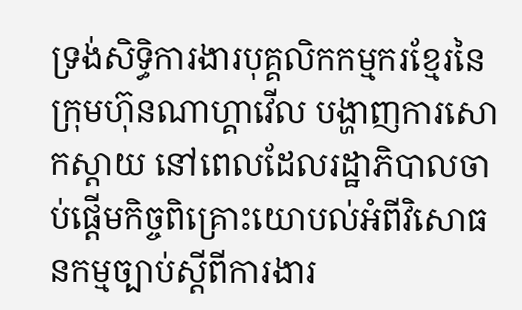ទ្រង់សិទ្ធិការងារបុគ្គលិកកម្មករខ្មែរនៃក្រុមហ៊ុនណាហ្គាវើល បង្ហាញការសោកស្តាយ នៅពេលដែលរដ្ឋាភិបាលចាប់ផ្តើមកិច្ចពិគ្រោះយោបល់អំពីវិសោធនកម្មច្បាប់ស្តីពីការងារ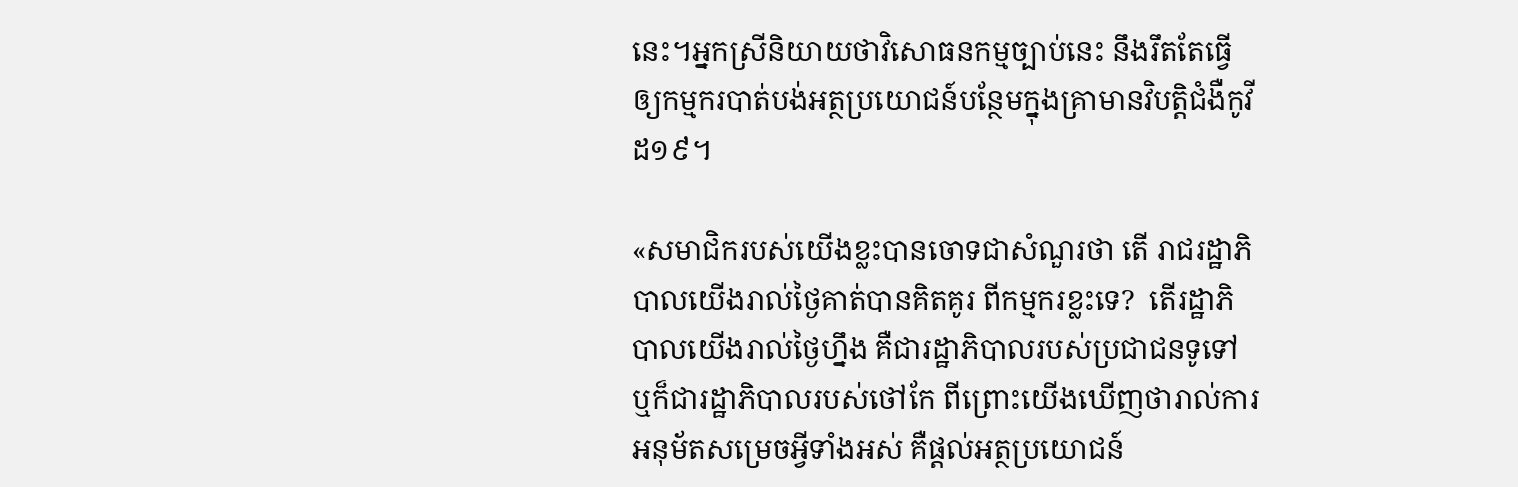នេះ។អ្នកស្រីនិយាយថាវិសោធនកម្មច្បាប់នេះ នឹងរឹតតែធ្វើឲ្យកម្មករបាត់បង់អត្ថប្រយោជន៍បន្ថែមក្នុងគ្រាមានវិបត្តិជំងឺកូវីដ១៩។

«សមាជិករបស់យើងខ្លះបានចោទជាសំណួរថា តើ រាជរដ្ឋាភិបាលយើងរាល់ថ្ងៃគាត់បានគិតគូរ ពីកម្មករខ្លះទេ?  តើរដ្ឋាភិបាលយើងរាល់ថ្ងៃហ្នឹង គឺជារដ្ឋាភិបាលរបស់ប្រជាជនទូទៅ ឬក៏ជារដ្ឋាភិបាលរបស់ថៅកែ ពីព្រោះយើងឃើញថារាល់ការអនុម័តសម្រេចអ្វីទាំងអស់ គឺផ្តល់អត្ថប្រយោជន៍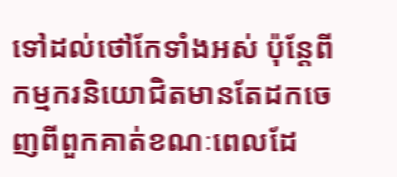ទៅដល់ថៅកែទាំងអស់ ប៉ុន្តែពីកម្មករនិយោជិតមានតែដកចេញពីពួកគាត់ខណៈពេលដែ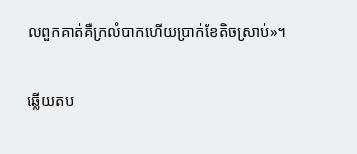លពួកគាត់គឺក្រលំបាកហើយប្រាក់ខែតិចស្រាប់»។

ឆ្លើយតប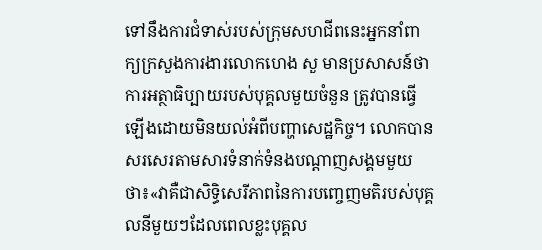ទៅនឹងការជំទាស់របស់ក្រុមសហជីពនេះអ្នកនាំពាក្យក្រសួងការងារលោកហេង សួ មានប្រសាសន៍ថា ការអត្ថាធិប្បាយរបស់បុគ្គលមួយចំនួន ត្រូវបានធ្វើឡើងដោយមិនយល់អំពីបញ្ហាសេដ្ឋកិច្ច។ លោកបានសរសេរតាមសារទំនាក់ទំនងបណ្តាញសង្គមមួយថា៖«វាគឺជាសិទ្ធិសេរីភាពនៃការបញ្ចេញមតិរបស់បុគ្គលនីមួយៗដែលពេលខ្លះបុគ្គល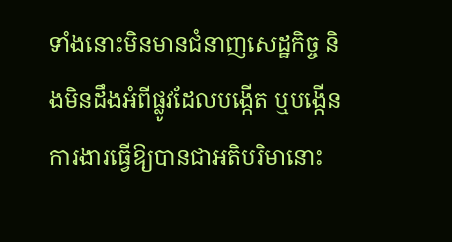ទាំងនោះមិនមានជំនាញសេដ្ឋកិច្ច និងមិនដឹងអំពីផ្លូវដែលបង្កើត ឬបង្កើនការងារធ្វើឱ្យបានជាអតិបរិមានោះ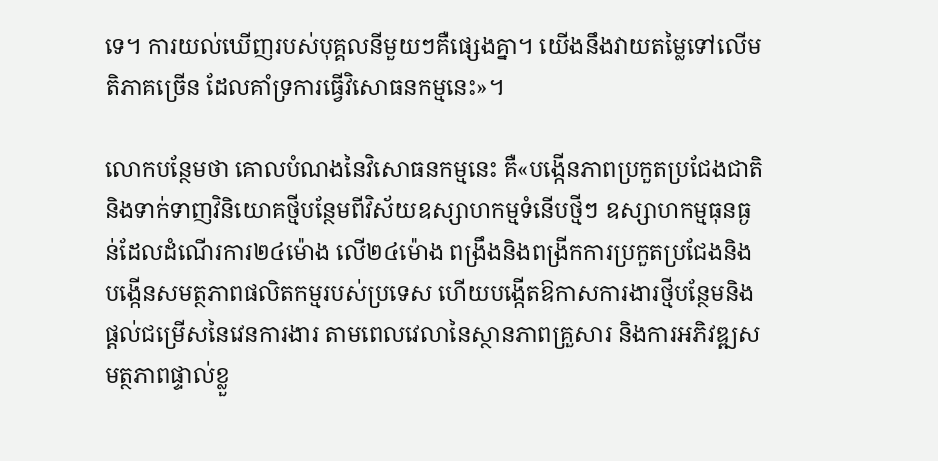ទេ។ ការយល់ឃើញរបស់បុគ្គលនីមួយៗគឺផ្សេងគ្នា។ យើងនឹងវាយតម្លៃទៅលើមតិភាគច្រើន ដែលគាំទ្រការធ្វើវិសោធនកម្មនេះ»។

លោកបន្ថែមថា គោលបំណងនៃវិសោធនកម្មនេះ គឺ«បង្កើនភាពប្រកួតប្រជែងជាតិនិងទាក់ទាញវិនិយោគថ្មីបន្ថែមពីវិស័យឧស្សាហកម្មទំនើបថ្មីៗ ឧស្សាហកម្មធុនធ្ងន់ដែលដំណើរការ២៤ម៉ោង លើ២៤ម៉ោង ពង្រឹងនិងពង្រីកការប្រកួតប្រជែងនិងបង្កើនសមត្ថភាពផលិតកម្មរបស់ប្រទេស ហើយបង្កើតឱកាសការងារថ្មីបន្ថែមនិងផ្តល់ជម្រើសនៃវេនការងារ តាមពេលវេលានៃស្ថានភាពគ្រួសារ និងការអភិវឌ្ឍសមត្ថភាពផ្ទាល់ខ្លួ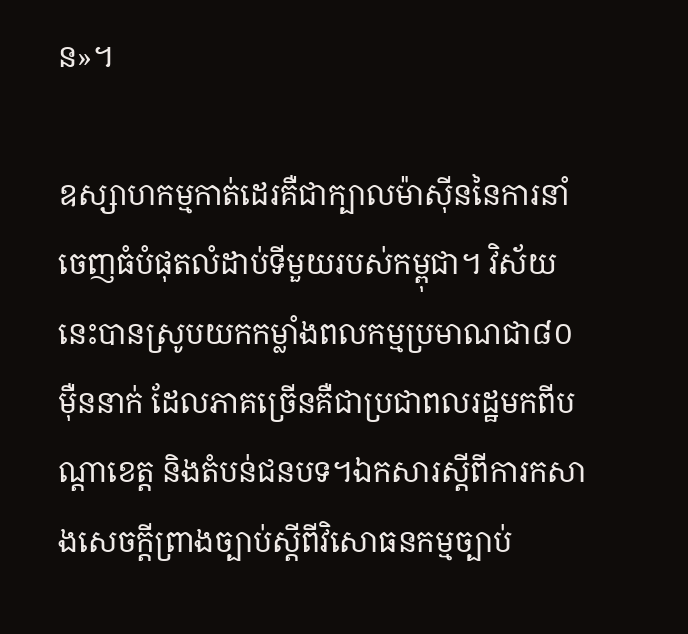ន»។

ឧស្សាហកម្មកាត់ដេរគឺជាក្បាលម៉ាស៊ីននៃការនាំចេញធំបំផុតលំដាប់ទីមួយរបស់កម្ពុជា។ វិស័យនេះបានស្រូបយកកម្លាំងពលកម្មប្រមាណជា៨០ ម៉ឺននាក់ ដែលភាគច្រើនគឺជាប្រជាពលរដ្ឋមកពីបណ្តាខេត្ត និងតំបន់ជនបទ។ឯកសារស្តីពីការកសាងសេចក្តីព្រាងច្បាប់ស្តីពីវិសោធនកម្មច្បាប់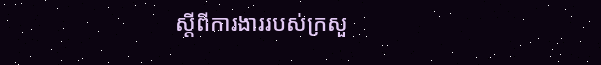ស្តីពីការងាររបស់ក្រសួ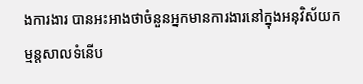ងការងារ បានអះអាងថាចំនួនអ្នកមានការងារនៅក្នុងអនុវិស័យកម្មន្តសាលទំនើប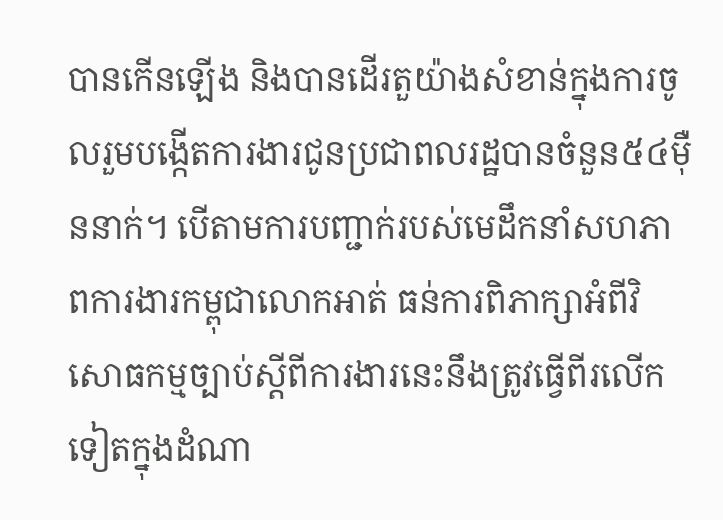បានកើនឡើង និងបានដើរតួយ៉ាងសំខាន់ក្នុងការចូលរួមបង្កើតការងារជូនប្រជាពលរដ្ឋបានចំនួន៥៤ម៉ឺននាក់។ បើតាមការបញ្ជាក់របស់មេដឹកនាំសហភាពការងារកម្ពុជាលោកអាត់ ធន់ការពិភាក្សាអំពីវិសោធកម្មច្បាប់សី្តពីការងារនេះនឹងត្រូវធ្វើពីរលើកទៀតក្នុងដំណា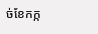ច់ខែកក្ក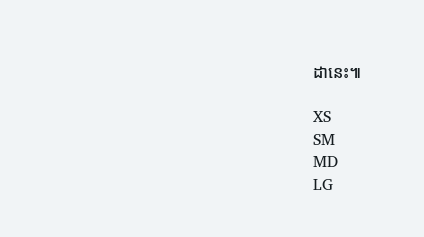ដានេះ៕

XS
SM
MD
LG